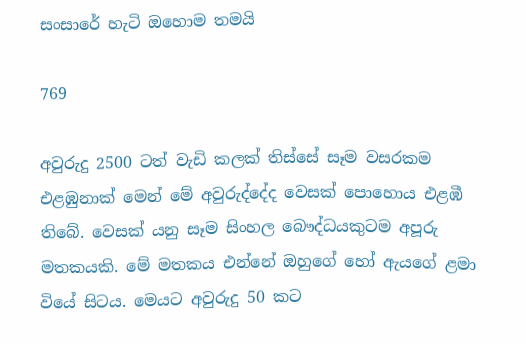සංසාරේ හැටි ඔහොම තමයි

769

අවුරුදු 2500 ටත් වැඩි කලක් තිස්සේ සෑම වසරකම එළඹුනාක් මෙන් මේ අවුරුද්දේද වෙසක් පොහොය එළඹී තිබේ. වෙසක් යනු සෑම සිංහල බෞද්ධයකුටම අපූරු මතකයකි. මේ මතකය එන්නේ ඔහුගේ හෝ ඇයගේ ළමා වියේ සිටය. මෙයට අවුරුදු 50 කට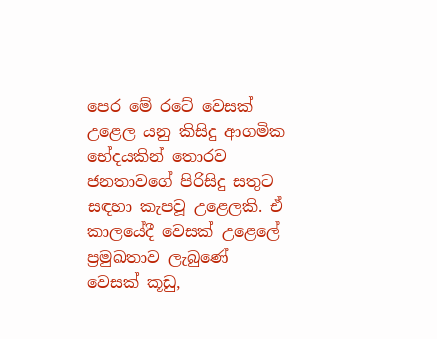පෙර මේ රටේ වෙසක් උළෙල යනු කිසිදු ආගමික භේදයකින් තොරව ජනතාවගේ පිරිසිදු සතුට සඳහා කැපවූ උළෙලකි. ඒ කාලයේදී වෙසක් උළෙලේ ප්‍රමුඛතාව ලැබුණේ වෙසක් කූඩු,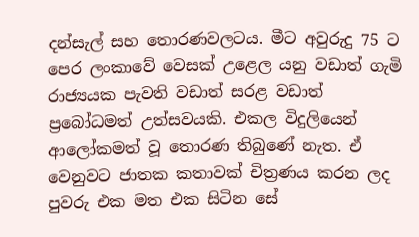දන්සැල් සහ තොරණවලටය. මීට අවුරුදු 75 ට පෙර ලංකාවේ වෙසක් උළෙල යනු වඩාත් ගැමි රාජ්‍යයක පැවති වඩාත් සරළ වඩාත් ප්‍රබෝධමත් උත්සවයකි. එකල විදුලියෙන් ආලෝකමත් වූ තොරණ තිබුණේ නැත. ඒ වෙනුවට ජාතක කතාවක් චිත්‍රණය කරන ලද පුවරු එක මත එක සිටින සේ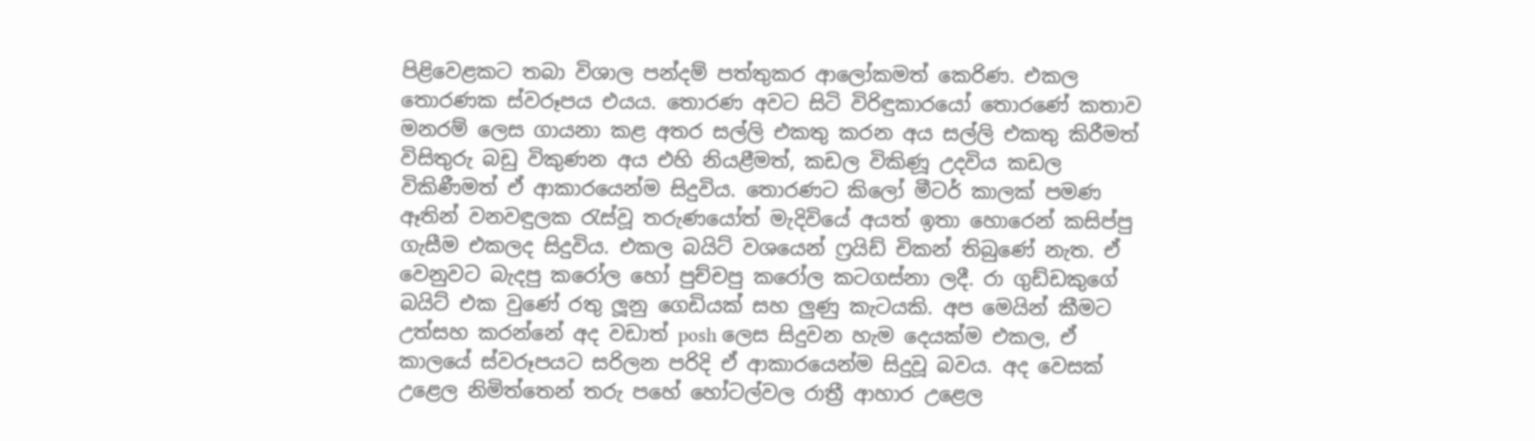පිළිවෙළකට තබා විශාල පන්දම් පත්තුකර ආලෝකමත් කෙරිණ. එකල තොරණක ස්වරූපය එයය. තොරණ අවට සිටි විරිඳුකාරයෝ තොරණේ කතාව මනරම් ලෙස ගායනා කළ අතර සල්ලි එකතු කරන අය සල්ලි එකතු කිරීමත් විසිතුරු බඩු විකුණන අය එහි නියළීමත්, කඩල විකිණූ උදවිය කඩල විකිණීමත් ඒ ආකාරයෙන්ම සිදුවිය. තොරණට කිලෝ මීටර් කාලක් පමණ ඈතින් වනවඳුලක රැස්වූ තරුණයෝත් මැදිවියේ අයත් ඉතා හොරෙන් කසිප්පු ගැසීම එකලද සිදුවිය. එකල බයිට් වශයෙන් ෆ්‍රයිඩ් චිකන් තිබුණේ නැත. ඒ වෙනුවට බැදපු කරෝල හෝ පුච්චපු කරෝල කටගස්නා ලදී. රා ගුඩ්ඩකුගේ බයිට් එක වුණේ රතු ලූනු ගෙඩියක් සහ ලුණු කැටයකි. අප මෙයින් කීමට උත්සහ කරන්නේ අද වඩාත් posh ලෙස සිදුවන හැම දෙයක්ම එකල, ඒ කාලයේ ස්වරූපයට සරිලන පරිදි ඒ ආකාරයෙන්ම සිදුවූ බවය. අද වෙසක් උළෙල නිමිත්තෙන් තරු පහේ හෝටල්වල රාත්‍රී ආහාර උළෙල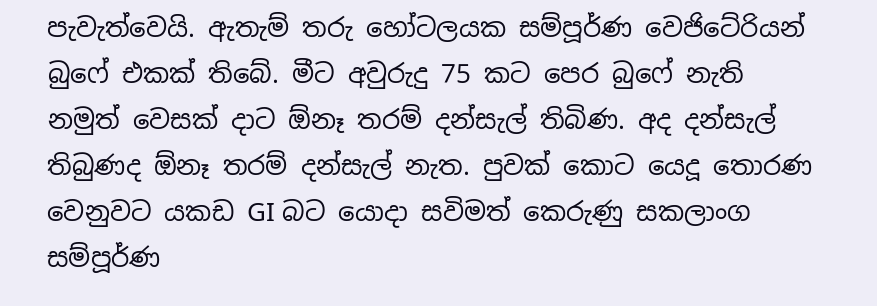පැවැත්වෙයි. ඇතැම් තරු හෝටලයක සම්පූර්ණ වෙජිටේරියන් බුෆේ එකක් තිබේ. මීට අවුරුදු 75 කට පෙර බුෆේ නැති නමුත් වෙසක් දාට ඕනෑ තරම් දන්සැල් තිබිණ. අද දන්සැල් තිබුණද ඕනෑ තරම් දන්සැල් නැත. පුවක් කොට යෙදූ තොරණ වෙනුවට යකඩ GI බට යොදා සවිමත් කෙරුණු සකලාංග සම්පූර්ණ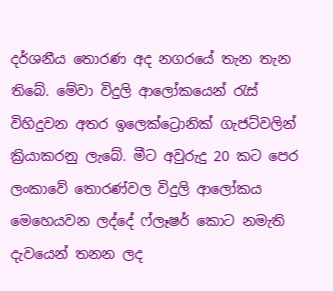දර්ශනීය තොරණ අද නගරයේ තැන තැන තිබේ. මේවා විදුලි ආලෝකයෙන් රැස් විහිදුවන අතර ඉලෙක්ට්‍රොනික් ගැජට්වලින් ක්‍රියාකරනු ලැබේ. මීට අවුරුදු 20 කට පෙර ලංකාවේ තොරණ්වල විදුලි ආලෝකය මෙහෙයවන ලද්දේ ෆ්ලෑෂර් කොට නමැති දැවයෙන් තනන ලද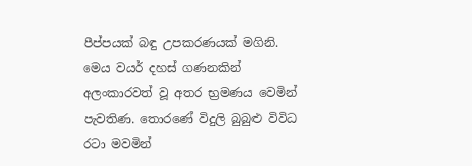පීප්පයක් බඳු උපකරණයක් මගිනි. මෙය වයර් දහස් ගණනකින් අලංකාරවත් වූ අතර භ්‍රමණය වෙමින් පැවතිණ. තොරණේ විදුලි බුබුළු විවිධ රටා මවමින්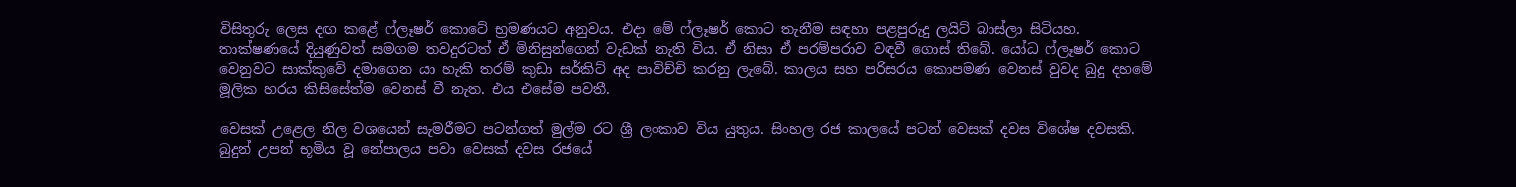විසිතුරු ලෙස දඟ කළේ ෆ්ලෑෂර් කොටේ භ්‍රමණයට අනුවය. එදා මේ ෆ්ලෑෂර් කොට තැනීම සඳහා පළපුරුදු ලයිට් බාස්ලා සිටියහ. තාක්ෂණයේ දියුණුවත් සමගම තවදුරටත් ඒ මිනිසුන්ගෙන් වැඩක් නැති විය. ඒ නිසා ඒ පරම්පරාව වඳවී ගොස් තිබේ. යෝධ ෆ්ලෑෂර් කොට වෙනුවට සාක්කුවේ දමාගෙන යා හැකි තරම් කුඩා සර්කිට් අද පාවිච්චි කරනු ලැබේ. කාලය සහ පරිසරය කොපමණ වෙනස් වුවද බුදු දහමේ මූලික හරය කිසිසේත්ම වෙනස් වී නැත. එය එසේම පවතී.

වෙසක් උළෙල නිල වශයෙන් සැමරීමට පටන්ගත් මුල්ම රට ශ්‍රී ලංකාව විය යුතුය. සිංහල රජ කාලයේ පටන් වෙසක් දවස විශේෂ දවසකි. බුදුන් උපන් භූමිය වූ නේපාලය පවා වෙසක් දවස රජයේ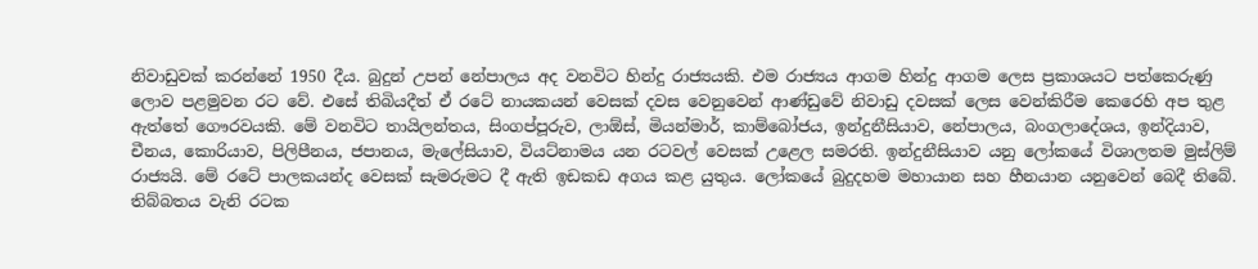නිවාඩුවක් කරන්නේ 1950 දීය. බුදුන් උපන් නේපාලය අද වනවිට හින්දු රාජ්‍යයකි. එම රාජ්‍යය ආගම හින්දු ආගම ලෙස ප්‍රකාශයට පත්කෙරුණු ලොව පළමුවන රට වේ. එසේ තිබියදීත් ඒ රටේ නායකයන් වෙසක් දවස වෙනුවෙන් ආණ්ඩුවේ නිවාඩු දවසක් ලෙස වෙන්කිරීම කෙරෙහි අප තුළ ඇත්තේ ගෞරවයකි. මේ වනවිට තායිලන්තය, සිංගප්පූරුව, ලාඕස්, මියන්මාර්, කාම්බෝජය, ඉන්දුනීසියාව, නේපාලය, බංගලාදේශය, ඉන්දියාව, චීනය, කොරියාව, පිලිපීනය, ජපානය, මැලේසියාව, වියට්නාමය යන රටවල් වෙසක් උළෙල සමරති. ඉන්දුනීසියාව යනු ලෝකයේ විශාලතම මුස්ලිම් රාජ්‍යයි. මේ රටේ පාලකයන්ද වෙසක් සැමරුමට දී ඇති ඉඩකඩ අගය කළ යුතුය. ලෝකයේ බුදුදහම මහායාන සහ හීනයාන යනුවෙන් බෙදී තිබේ. තිබ්බතය වැනි රටක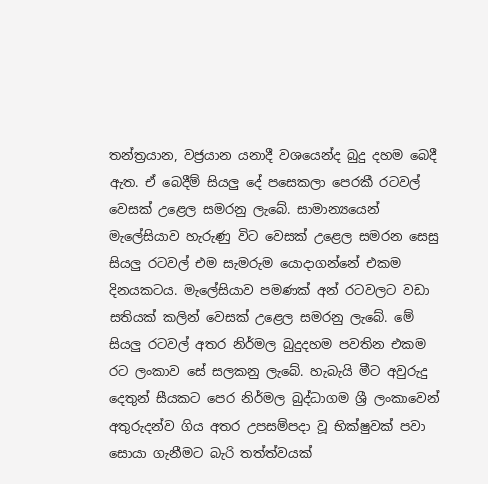තන්ත්‍රයාන, වජ්‍රයාන යනාදී වශයෙන්ද බුදු දහම බෙදී ඇත. ඒ බෙදීම් සියලු දේ පසෙකලා පෙරකී රටවල් වෙසක් උළෙල සමරනු ලැබේ. සාමාන්‍යයෙන් මැලේසියාව හැරුණු විට වෙසක් උළෙල සමරන සෙසු සියලු රටවල් එම සැමරුම යොදාගන්නේ එකම දිනයකටය. මැලේසියාව පමණක් අන් රටවලට වඩා සතියක් කලින් වෙසක් උළෙල සමරනු ලැබේ. මේ සියලු රටවල් අතර නිර්මල බුදුදහම පවතින එකම රට ලංකාව සේ සලකනු ලැබේ. හැබැයි මීට අවුරුදු දෙතුන් සීයකට පෙර නිර්මල බුද්ධාගම ශ්‍රී ලංකාවෙන් අතුරුදන්ව ගිය අතර උපසම්පදා වූ භික්ෂුවක් පවා සොයා ගැනීමට බැරි තත්ත්වයක්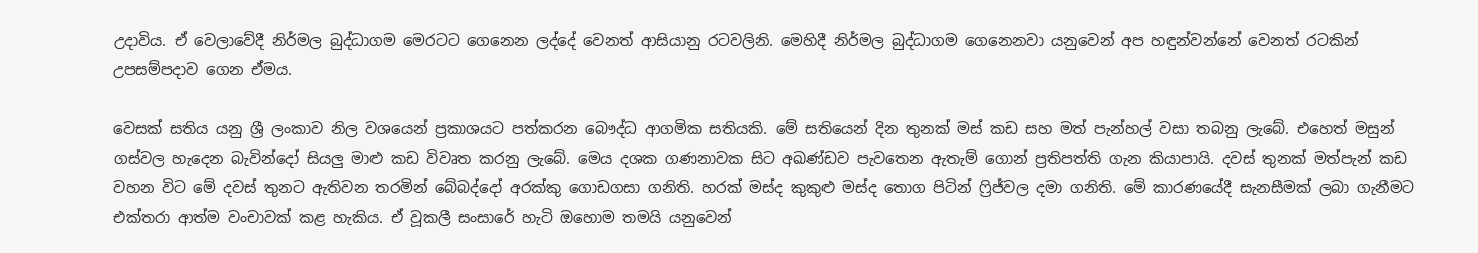උදාවිය. ඒ වෙලාවේදී නිර්මල බුද්ධාගම මෙරටට ගෙනෙන ලද්දේ වෙනත් ආසියානු රටවලිනි. මෙහිදී නිර්මල බුද්ධාගම ගෙනෙනවා යනුවෙන් අප හඳුන්වන්නේ වෙනත් රටකින් උපසම්පදාව ගෙන ඒමය.

වෙසක් සතිය යනු ශ්‍රී ලංකාව නිල වශයෙන් ප්‍රකාශයට පත්කරන බෞද්ධ ආගමික සතියකි. මේ සතියෙන් දින තුනක් මස් කඩ සහ මත් පැන්හල් වසා තබනු ලැබේ. එහෙත් මසුන් ගස්වල හැදෙන බැවින්දෝ සියලු මාළු කඩ විවෘත කරනු ලැබේ. මෙය දශක ගණනාවක සිට අඛණ්ඩව පැවතෙන ඇතැම් ගොන් ප්‍රතිපත්ති ගැන කියාපායි. දවස් තුනක් මත්පැන් කඩ වහන විට මේ දවස් තුනට ඇතිවන තරමින් බේබද්දෝ අරක්කු ගොඩගසා ගනිති. හරක් මස්ද කුකුළු මස්ද තොග පිටින් ෆ්‍රිජ්වල දමා ගනිති. මේ කාරණයේදී සැනසීමක් ලබා ගැනීමට එක්තරා ආත්ම වංචාවක් කළ හැකිය. ඒ වූකලී සංසාරේ හැටි ඔහොම තමයි යනුවෙන්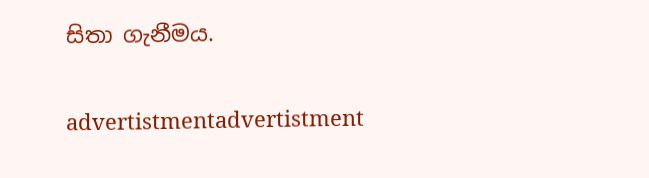සිතා ගැනීමය.

advertistmentadvertistment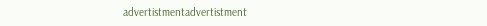advertistmentadvertistment